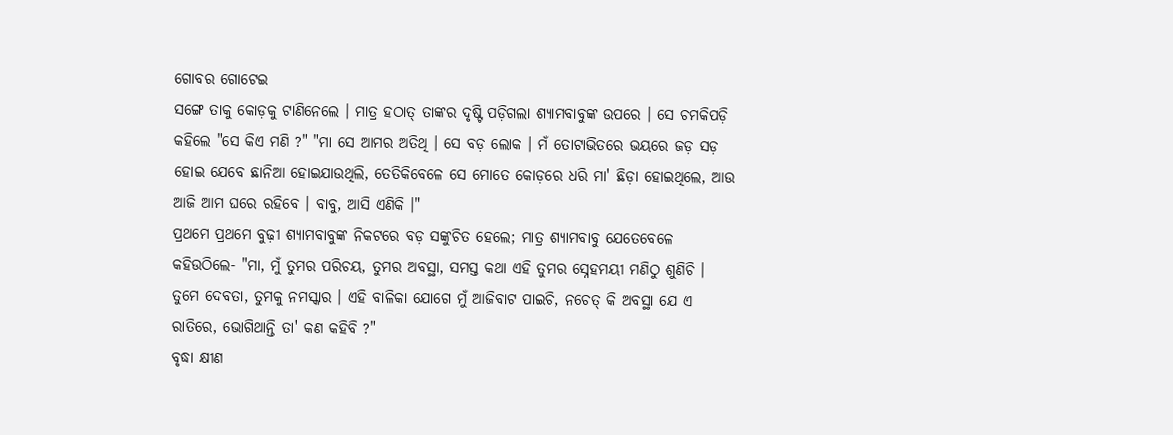ଗୋବର ଗୋଟେଇ
ସଙ୍ଗେ ତାକୁ କୋଡ଼କୁ ଟାଣିନେଲେ । ମାତ୍ର ହଠାତ୍ ତାଙ୍କର ଦୃଷ୍ଟି ପଡ଼ିଗଲା ଶ୍ୟାମବାବୁଙ୍କ ଉପରେ । ସେ ଚମକିପଡ଼ି କହିଲେ "ସେ କିଏ ମଣି ?" "ମା ସେ ଆମର ଅତିଥି । ସେ ବଡ଼ ଲୋକ । ମଁ ତୋଟାଭିତରେ ଭୟରେ ଜଡ଼ ସଡ଼ ହୋଇ ଯେବେ ଛାନିଆ ହୋଇଯାଉଥିଲି, ତେତିକିବେଳେ ସେ ମୋତେ କୋଡ଼ରେ ଧରି ମା' ଛିଡ଼ା ହୋଇଥିଲେ, ଆଉ ଆଜି ଆମ ଘରେ ରହିବେ । ବାବୁ, ଆସି ଏଣିକି ।"
ପ୍ରଥମେ ପ୍ରଥମେ ବୁଢ଼ୀ ଶ୍ୟାମବାବୁଙ୍କ ନିକଟରେ ବଡ଼ ସଙ୍କୁଚିତ ହେଲେ; ମାତ୍ର ଶ୍ୟାମବାବୁ ଯେତେବେଳେ କହିଉଠିଲେ- "ମା, ମୁଁ ତୁମର ପରିଚୟ, ତୁମର ଅବସ୍ଥା, ସମସ୍ତ କଥା ଏହି ତୁମର ସ୍ନେହମୟୀ ମଣିଠୁ ଶୁଣିଚି । ତୁମେ ଦେବତା, ତୁମକୁ ନମସ୍କାର । ଏହି ବାଳିକା ଯୋଗେ ମୁଁ ଆଜିବାଟ ପାଇଚି, ନଚେତ୍ କି ଅବସ୍ଥା ଯେ ଏ ରାତିରେ, ଭୋଗିଥାନ୍ତି ତା' କଣ କହିବି ?"
ବୃଦ୍ଧା କ୍ଷୀଣ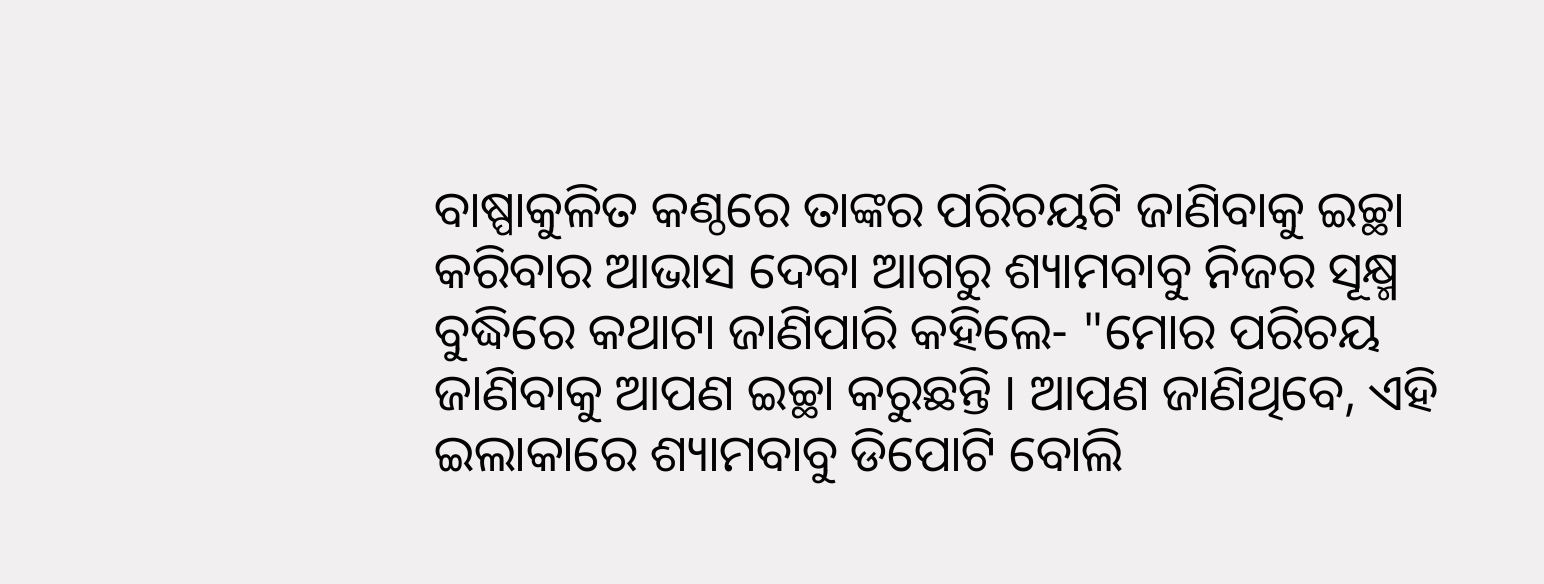ବାଷ୍ପାକୁଳିତ କଣ୍ଠରେ ତାଙ୍କର ପରିଚୟଟି ଜାଣିବାକୁ ଇଚ୍ଛା କରିବାର ଆଭାସ ଦେବା ଆଗରୁ ଶ୍ୟାମବାବୁ ନିଜର ସୂକ୍ଷ୍ମ ବୁଦ୍ଧିରେ କଥାଟା ଜାଣିପାରି କହିଲେ- "ମୋର ପରିଚୟ ଜାଣିବାକୁ ଆପଣ ଇଚ୍ଛା କରୁଛନ୍ତି । ଆପଣ ଜାଣିଥିବେ, ଏହି ଇଲାକାରେ ଶ୍ୟାମବାବୁ ଡିପୋଟି ବୋଲି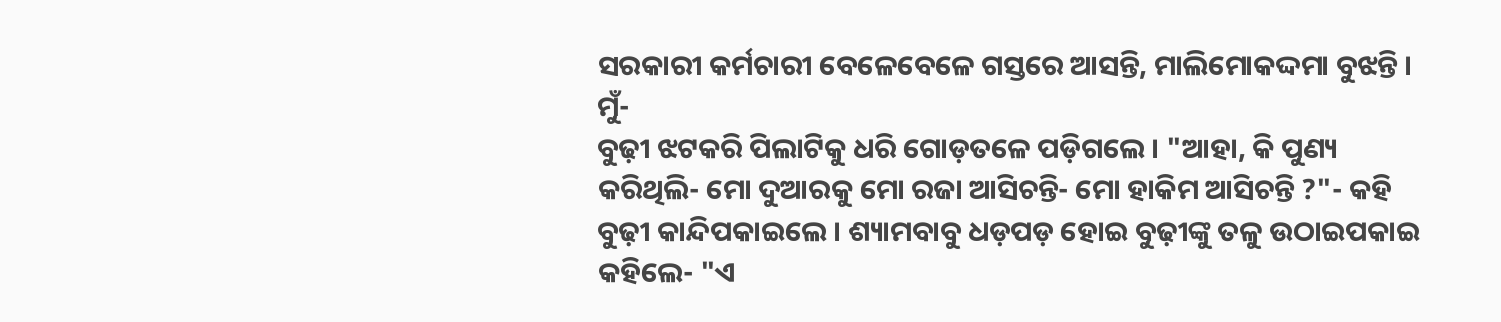ସରକାରୀ କର୍ମଚାରୀ ବେଳେବେଳେ ଗସ୍ତରେ ଆସନ୍ତି, ମାଲିମୋକଦ୍ଦମା ବୁଝନ୍ତି । ମୁଁ-
ବୁଢ଼ୀ ଝଟକରି ପିଲାଟିକୁ ଧରି ଗୋଡ଼ତଳେ ପଡ଼ିଗଲେ । "ଆହା, କି ପୁଣ୍ୟ କରିଥିଲି- ମୋ ଦୁଆରକୁ ମୋ ରଜା ଆସିଚନ୍ତି- ମୋ ହାକିମ ଆସିଚନ୍ତି ?"- କହି ବୁଢ଼ୀ କାନ୍ଦିପକାଇଲେ । ଶ୍ୟାମବାବୁ ଧଡ଼ପଡ଼ ହୋଇ ବୁଢ଼ୀଙ୍କୁ ତଳୁ ଉଠାଇପକାଇ କହିଲେ- "ଏ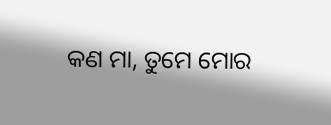କଣ ମା, ତୁମେ ମୋର